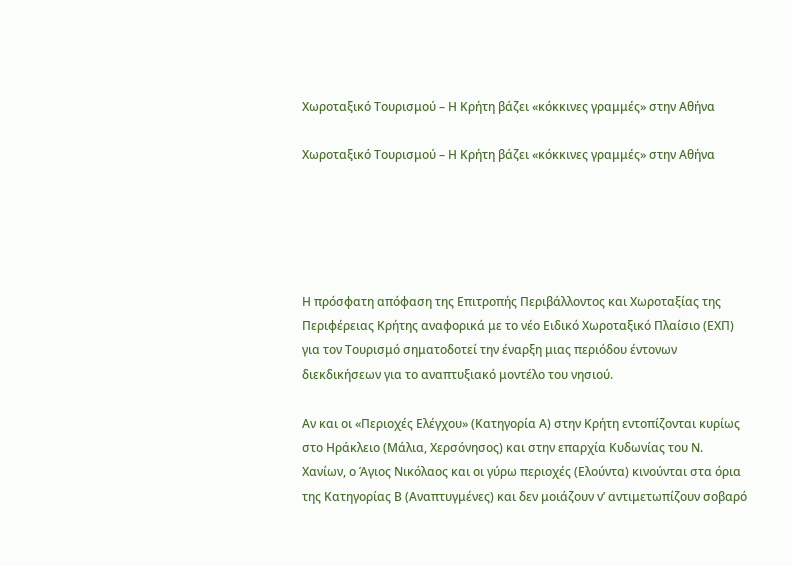Χωροταξικό Τουρισμού – Η Κρήτη βάζει «κόκκινες γραμμές» στην Αθήνα

Χωροταξικό Τουρισμού – Η Κρήτη βάζει «κόκκινες γραμμές» στην Αθήνα





Η πρόσφατη απόφαση της Επιτροπής Περιβάλλοντος και Χωροταξίας της Περιφέρειας Κρήτης αναφορικά με το νέο Ειδικό Χωροταξικό Πλαίσιο (ΕΧΠ) για τον Τουρισμό σηματοδοτεί την έναρξη μιας περιόδου έντονων διεκδικήσεων για το αναπτυξιακό μοντέλο του νησιού.

Αν και οι «Περιοχές Ελέγχου» (Κατηγορία Α) στην Κρήτη εντοπίζονται κυρίως στο Ηράκλειο (Μάλια, Χερσόνησος) και στην επαρχία Κυδωνίας του Ν. Χανίων, ο Άγιος Νικόλαος και οι γύρω περιοχές (Ελούντα) κινούνται στα όρια της Κατηγορίας Β (Αναπτυγμένες) και δεν μοιάζουν ν’ αντιμετωπίζουν σοβαρό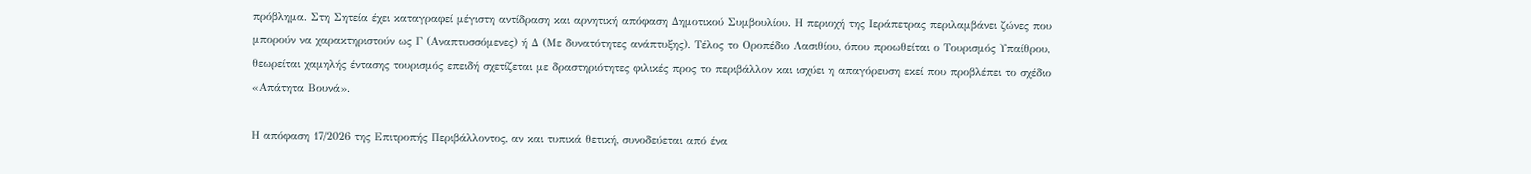πρόβλημα. Στη Σητεία έχει καταγραφεί μέγιστη αντίδραση και αρνητική απόφαση Δημοτικού Συμβουλίου. Η περιοχή της Ιεράπετρας περιλαμβάνει ζώνες που μπορούν να χαρακτηριστούν ως Γ (Αναπτυσσόμενες) ή Δ (Με δυνατότητες ανάπτυξης). Τέλος το Οροπέδιο Λασιθίου, όπου προωθείται ο Τουρισμός Υπαίθρου, θεωρείται χαμηλής έντασης τουρισμός επειδή σχετίζεται με δραστηριότητες φιλικές προς το περιβάλλον και ισχύει η απαγόρευση εκεί που προβλέπει το σχέδιο «Απάτητα Βουνά».

Η απόφαση 17/2026 της Επιτροπής Περιβάλλοντος, αν και τυπικά θετική, συνοδεύεται από ένα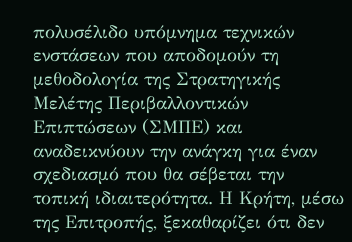πολυσέλιδο υπόμνημα τεχνικών ενστάσεων που αποδομούν τη μεθοδολογία της Στρατηγικής Μελέτης Περιβαλλοντικών Επιπτώσεων (ΣΜΠΕ) και αναδεικνύουν την ανάγκη για έναν σχεδιασμό που θα σέβεται την τοπική ιδιαιτερότητα. Η Κρήτη, μέσω της Επιτροπής, ξεκαθαρίζει ότι δεν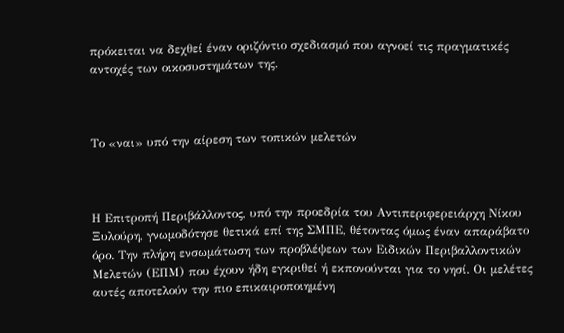πρόκειται να δεχθεί έναν οριζόντιο σχεδιασμό που αγνοεί τις πραγματικές αντοχές των οικοσυστημάτων της.



Το «ναι» υπό την αίρεση των τοπικών μελετών



Η Επιτροπή Περιβάλλοντος, υπό την προεδρία του Αντιπεριφερειάρχη Νίκου Ξυλούρη, γνωμοδότησε θετικά επί της ΣΜΠΕ, θέτοντας όμως έναν απαράβατο όρο. Την πλήρη ενσωμάτωση των προβλέψεων των Ειδικών Περιβαλλοντικών Μελετών (ΕΠΜ) που έχουν ήδη εγκριθεί ή εκπονούνται για το νησί. Οι μελέτες αυτές αποτελούν την πιο επικαιροποιημένη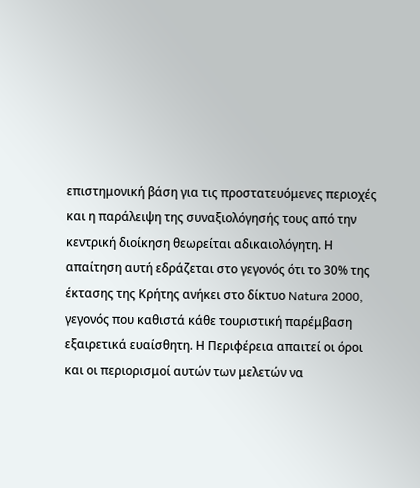επιστημονική βάση για τις προστατευόμενες περιοχές και η παράλειψη της συναξιολόγησής τους από την κεντρική διοίκηση θεωρείται αδικαιολόγητη. Η απαίτηση αυτή εδράζεται στο γεγονός ότι το 30% της έκτασης της Κρήτης ανήκει στο δίκτυο Natura 2000, γεγονός που καθιστά κάθε τουριστική παρέμβαση εξαιρετικά ευαίσθητη. Η Περιφέρεια απαιτεί οι όροι και οι περιορισμοί αυτών των μελετών να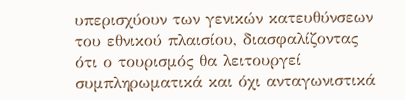υπερισχύουν των γενικών κατευθύνσεων του εθνικού πλαισίου, διασφαλίζοντας ότι ο τουρισμός θα λειτουργεί συμπληρωματικά και όχι ανταγωνιστικά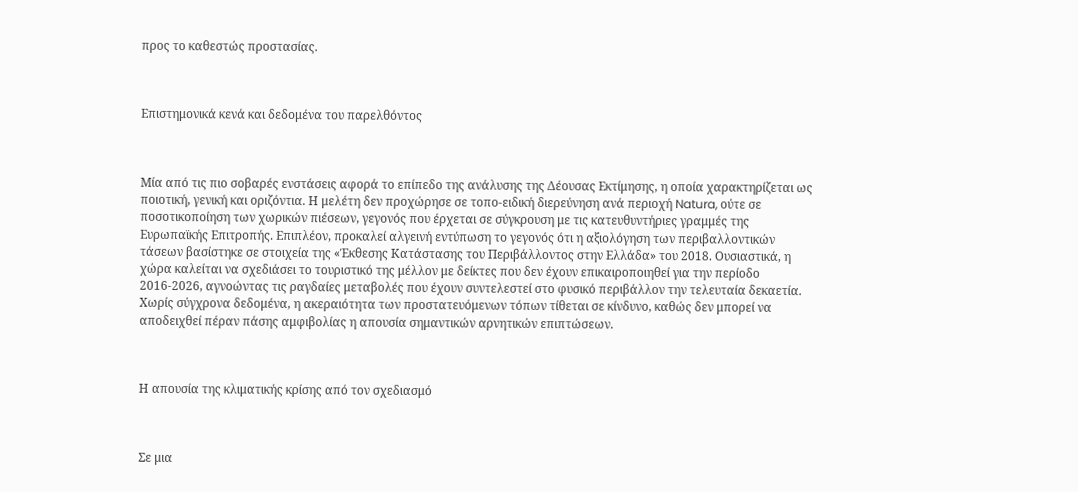προς το καθεστώς προστασίας.



Επιστημονικά κενά και δεδομένα του παρελθόντος



Μία από τις πιο σοβαρές ενστάσεις αφορά το επίπεδο της ανάλυσης της Δέουσας Εκτίμησης, η οποία χαρακτηρίζεται ως ποιοτική, γενική και οριζόντια. Η μελέτη δεν προχώρησε σε τοπο-ειδική διερεύνηση ανά περιοχή Natura, ούτε σε ποσοτικοποίηση των χωρικών πιέσεων, γεγονός που έρχεται σε σύγκρουση με τις κατευθυντήριες γραμμές της Ευρωπαϊκής Επιτροπής. Επιπλέον, προκαλεί αλγεινή εντύπωση το γεγονός ότι η αξιολόγηση των περιβαλλοντικών τάσεων βασίστηκε σε στοιχεία της «Έκθεσης Κατάστασης του Περιβάλλοντος στην Ελλάδα» του 2018. Ουσιαστικά, η χώρα καλείται να σχεδιάσει το τουριστικό της μέλλον με δείκτες που δεν έχουν επικαιροποιηθεί για την περίοδο 2016-2026, αγνοώντας τις ραγδαίες μεταβολές που έχουν συντελεστεί στο φυσικό περιβάλλον την τελευταία δεκαετία. Χωρίς σύγχρονα δεδομένα, η ακεραιότητα των προστατευόμενων τόπων τίθεται σε κίνδυνο, καθώς δεν μπορεί να αποδειχθεί πέραν πάσης αμφιβολίας η απουσία σημαντικών αρνητικών επιπτώσεων.



Η απουσία της κλιματικής κρίσης από τον σχεδιασμό



Σε μια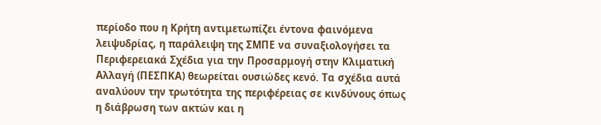περίοδο που η Κρήτη αντιμετωπίζει έντονα φαινόμενα λειψυδρίας, η παράλειψη της ΣΜΠΕ να συναξιολογήσει τα Περιφερειακά Σχέδια για την Προσαρμογή στην Κλιματική Αλλαγή (ΠΕΣΠΚΑ) θεωρείται ουσιώδες κενό. Τα σχέδια αυτά αναλύουν την τρωτότητα της περιφέρειας σε κινδύνους όπως η διάβρωση των ακτών και η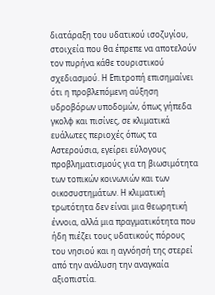διατάραξη του υδατικού ισοζυγίου, στοιχεία που θα έπρεπε να αποτελούν τον πυρήνα κάθε τουριστικού σχεδιασμού. Η Επιτροπή επισημαίνει ότι η προβλεπόμενη αύξηση υδροβόρων υποδομών, όπως γήπεδα γκολφ και πισίνες, σε κλιματικά ευάλωτες περιοχές όπως τα Αστερούσια, εγείρει εύλογους προβληματισμούς για τη βιωσιμότητα των τοπικών κοινωνιών και των οικοσυστημάτων. Η κλιματική τρωτότητα δεν είναι μια θεωρητική έννοια, αλλά μια πραγματικότητα που ήδη πιέζει τους υδατικούς πόρους του νησιού και η αγνόησή της στερεί από την ανάλυση την αναγκαία αξιοπιστία.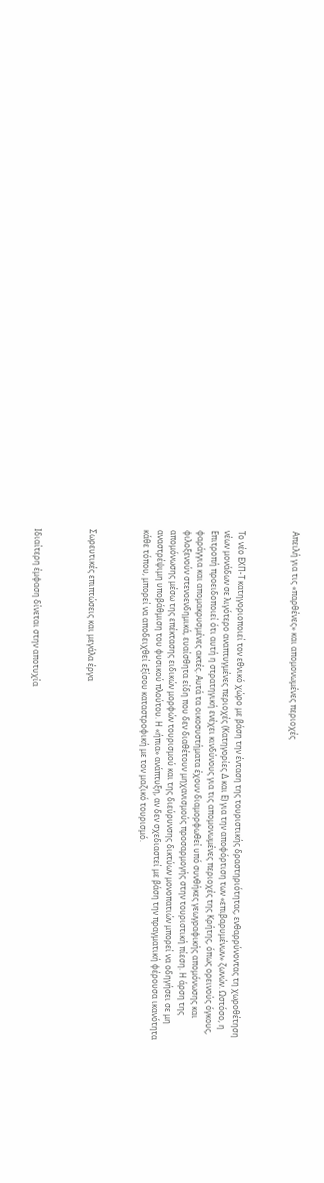Απειλή για τις «παρθένες» και απομονωμένες περιοχές



Το νέο ΕΧΠ-Τ κατηγοριοποιεί τον εθνικό χώρο με βάση την ένταση της τουριστικής δραστηριότητας, ενθαρρύνοντας τη χωροθέτηση νέων μονάδων σε λιγότερο αναπτυγμένες περιοχές (Κατηγορίες Δ και Ε) για την αποφόρτιση των «επιβαρυμένων» ζωνών. Ωστόσο, η Επιτροπή προειδοποιεί ότι αυτή η στρατηγική ενέχει κινδύνους για τις απομονωμένες περιοχές της Κρήτης, όπως ορεινούς όγκους, φαράγγια και απομακρυσμένες ακτές. Αυτά τα οικοσυστήματα έχουν διαμορφωθεί υπό συνθήκες γεωγραφικής απομόνωσης και φιλοξενούν στενοενδημικά, ευαίσθητα είδη που δεν διαθέτουν μηχανισμούς προσαρμογής στην τουριστική πίεση. Η άρση της απομόνωσης μέσω της επέκτασης ειδικών μορφών τουρισμού και της διεύρυνσης δικτύων μονοπατιών μπορεί να οδηγήσει σε μη αναστρέψιμη υποβάθμιση του φυσικού πλούτου. Η «ήπια» ανάπτυξη, αν δεν σχεδιαστεί με βάση την πραγματική φέρουσα ικανότητα κάθε τόπου, μπορεί να αποδειχθεί εξίσου καταστροφική με τον μαζικό τουρισμό.



Σωρευτικές επιπτώσεις και μεγάλα έργα



Ιδιαίτερη έμφαση δίνεται στην αποτυχία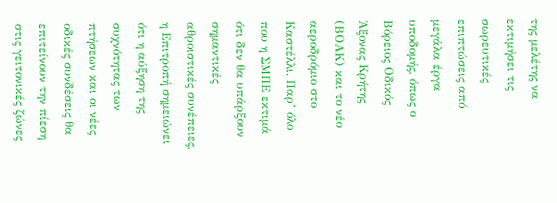της μελέτης να εκτιμήσει τις σωρευτικές επιπτώσεις από μεγάλα έργα υποδομής, όπως ο Βόρειος Οδικός Άξονας Κρήτης (ΒΟΑΚ) και το νέο αεροδρόμιο στο Καστέλλι. Παρ’ όλο που η ΣΜΠΕ εκτιμά ότι δεν θα υπάρξουν σημαντικές αθροιστικές συνέπειες, η Επιτροπή σημειώνει ότι η αύξηση της συχνότητας των πτήσεων και οι νέες οδικές συνδέσεις θα επιτείνουν την πίεση στις γειτονικές ζώνες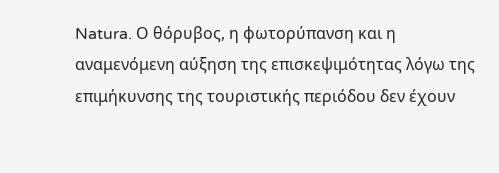Natura. Ο θόρυβος, η φωτορύπανση και η αναμενόμενη αύξηση της επισκεψιμότητας λόγω της επιμήκυνσης της τουριστικής περιόδου δεν έχουν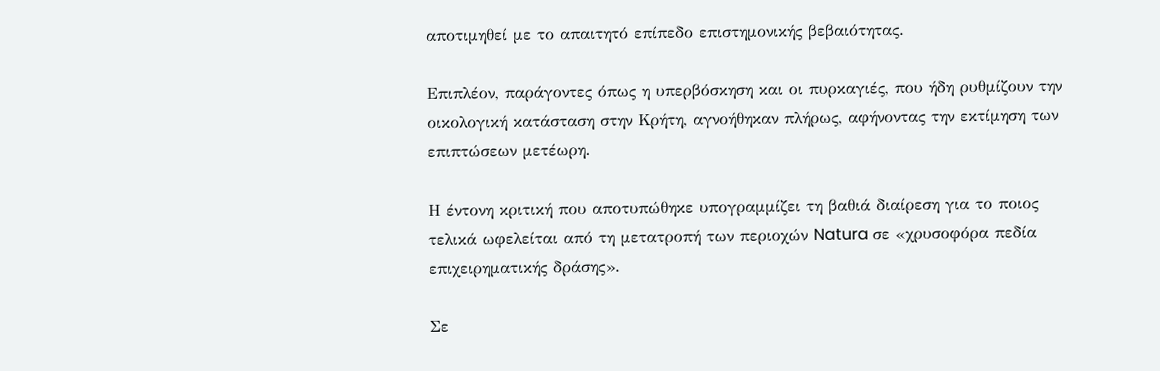αποτιμηθεί με το απαιτητό επίπεδο επιστημονικής βεβαιότητας.

Επιπλέον, παράγοντες όπως η υπερβόσκηση και οι πυρκαγιές, που ήδη ρυθμίζουν την οικολογική κατάσταση στην Κρήτη, αγνοήθηκαν πλήρως, αφήνοντας την εκτίμηση των επιπτώσεων μετέωρη.

Η έντονη κριτική που αποτυπώθηκε υπογραμμίζει τη βαθιά διαίρεση για το ποιος τελικά ωφελείται από τη μετατροπή των περιοχών Natura σε «χρυσοφόρα πεδία επιχειρηματικής δράσης».

Σε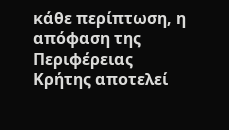κάθε περίπτωση, η απόφαση της Περιφέρειας Κρήτης αποτελεί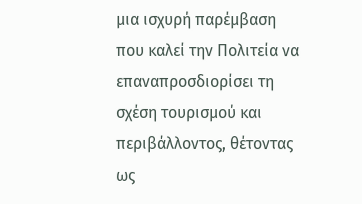μια ισχυρή παρέμβαση που καλεί την Πολιτεία να επαναπροσδιορίσει τη σχέση τουρισμού και περιβάλλοντος, θέτοντας ως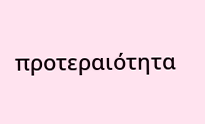προτεραιότητα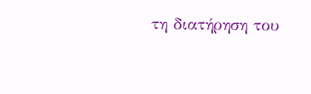τη διατήρηση του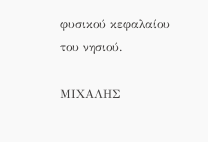φυσικού κεφαλαίου του νησιού.

ΜΙΧΑΛΗΣ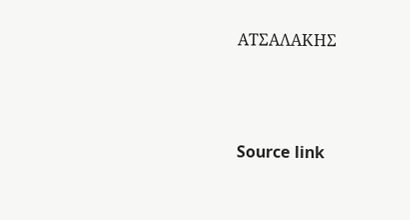ΑΤΣΑΛΑΚΗΣ




Source link